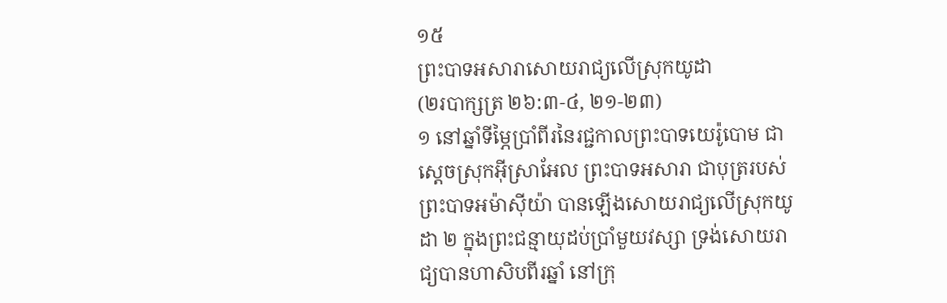១៥
ព្រះបាទអសារាសោយរាជ្យលើស្រុកយូដា
(២របាក្សត្រ ២៦:៣-៤, ២១-២៣)
១ នៅឆ្នាំទីម្ភៃប្រាំពីរនៃរជ្ជកាលព្រះបាទយេរ៉ូបោម ជាស្ដេចស្រុកអ៊ីស្រាអែល ព្រះបាទអសារា ជាបុត្ររបស់ព្រះបាទអម៉ាស៊ីយ៉ា បានឡើងសោយរាជ្យលើស្រុកយូដា ២ ក្នុងព្រះជន្មាយុដប់ប្រាំមួយវស្សា ទ្រង់សោយរាជ្យបានហាសិបពីរឆ្នាំ នៅក្រុ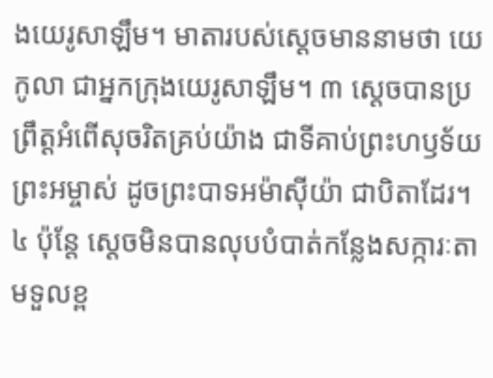ងយេរូសាឡឹម។ មាតារបស់ស្ដេចមាននាមថា យេកូលា ជាអ្នកក្រុងយេរូសាឡឹម។ ៣ ស្ដេចបានប្រព្រឹត្តអំពើសុចរិតគ្រប់យ៉ាង ជាទីគាប់ព្រះហឫទ័យព្រះអម្ចាស់ ដូចព្រះបាទអម៉ាស៊ីយ៉ា ជាបិតាដែរ។ ៤ ប៉ុន្តែ ស្ដេចមិនបានលុបបំបាត់កន្លែងសក្ការៈតាមទួលខ្ព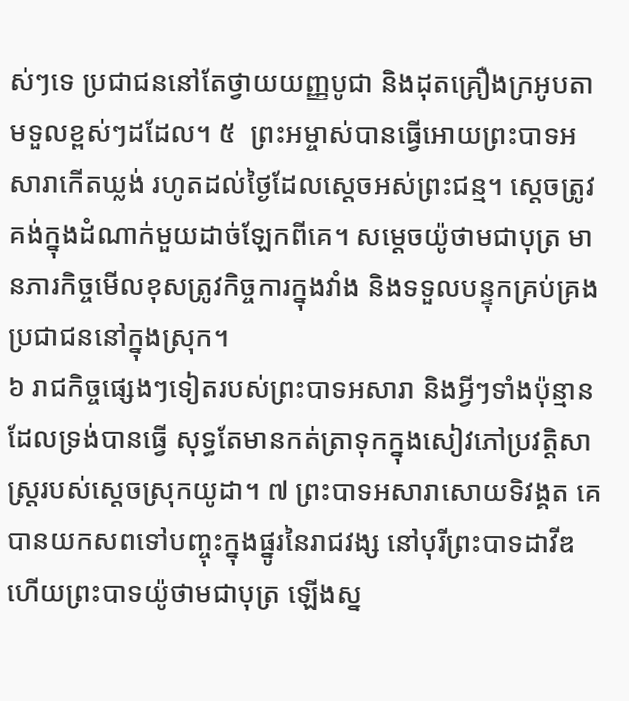ស់ៗទេ ប្រជាជននៅតែថ្វាយយញ្ញបូជា និងដុតគ្រឿងក្រអូបតាមទួលខ្ពស់ៗដដែល។ ៥  ព្រះអម្ចាស់បានធ្វើអោយព្រះបាទអសារាកើតឃ្លង់ រហូតដល់ថ្ងៃដែលស្ដេចអស់ព្រះជន្ម។ ស្ដេចត្រូវគង់ក្នុងដំណាក់មួយដាច់ឡែកពីគេ។ សម្ដេចយ៉ូថាមជាបុត្រ មានភារកិច្ចមើលខុសត្រូវកិច្ចការក្នុងវាំង និងទទួលបន្ទុកគ្រប់គ្រងប្រជាជននៅក្នុងស្រុក។
៦ រាជកិច្ចផ្សេងៗទៀតរបស់ព្រះបាទអសារា និងអ្វីៗទាំងប៉ុន្មានដែលទ្រង់បានធ្វើ សុទ្ធតែមានកត់ត្រាទុកក្នុងសៀវភៅប្រវត្តិសាស្ត្ររបស់ស្ដេចស្រុកយូដា។ ៧ ព្រះបាទអសារាសោយទិវង្គត គេបានយកសពទៅបញ្ចុះក្នុងផ្នូរនៃរាជវង្ស នៅបុរីព្រះបាទដាវីឌ ហើយព្រះបាទយ៉ូថាមជាបុត្រ ឡើងស្ន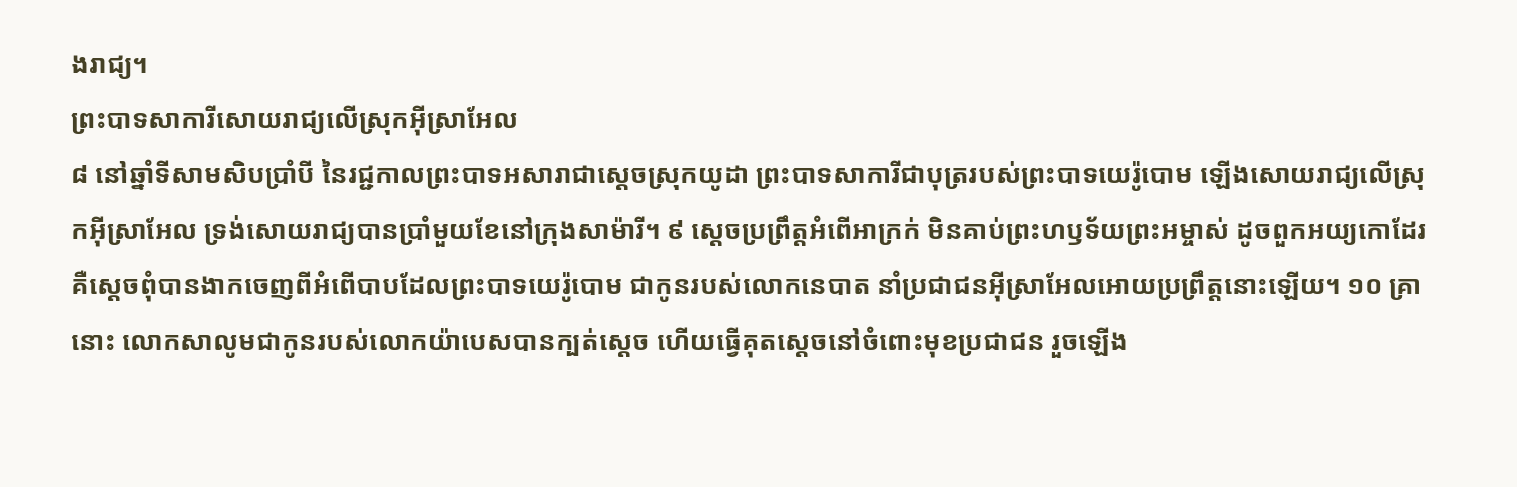ងរាជ្យ។
ព្រះបាទសាការីសោយរាជ្យលើស្រុកអ៊ីស្រាអែល
៨ នៅឆ្នាំទីសាមសិបប្រាំបី នៃរជ្ជកាលព្រះបាទអសារាជាស្ដេចស្រុកយូដា ព្រះបាទសាការីជាបុត្ររបស់ព្រះបាទយេរ៉ូបោម ឡើងសោយរាជ្យលើស្រុកអ៊ីស្រាអែល ទ្រង់សោយរាជ្យបានប្រាំមួយខែនៅក្រុងសាម៉ារី។ ៩ ស្ដេចប្រព្រឹត្តអំពើអាក្រក់ មិនគាប់ព្រះហឫទ័យព្រះអម្ចាស់ ដូចពួកអយ្យកោដែរ គឺស្ដេចពុំបានងាកចេញពីអំពើបាបដែលព្រះបាទយេរ៉ូបោម ជាកូនរបស់លោកនេបាត នាំប្រជាជនអ៊ីស្រាអែលអោយប្រព្រឹត្តនោះឡើយ។ ១០ គ្រានោះ លោកសាលូមជាកូនរបស់លោកយ៉ាបេសបានក្បត់ស្ដេច ហើយធ្វើគុតស្ដេចនៅចំពោះមុខប្រជាជន រួចឡើង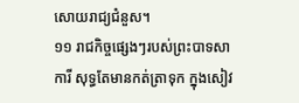សោយរាជ្យជំនួស។
១១ រាជកិច្ចផ្សេងៗរបស់ព្រះបាទសាការី សុទ្ធតែមានកត់ត្រាទុក ក្នុងសៀវ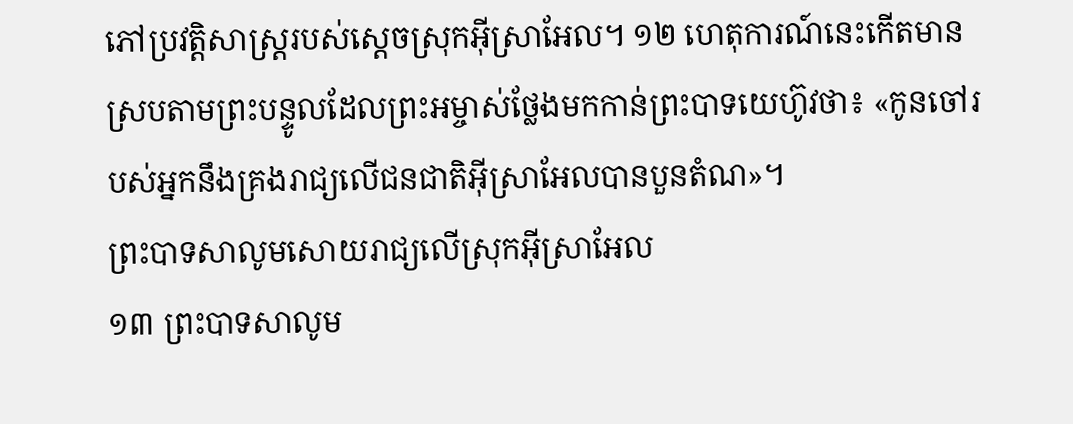ភៅប្រវត្តិសាស្ត្ររបស់ស្ដេចស្រុកអ៊ីស្រាអែល។ ១២ ហេតុការណ៍នេះកើតមាន ស្របតាមព្រះបន្ទូលដែលព្រះអម្ចាស់ថ្លែងមកកាន់ព្រះបាទយេហ៊ូវថា៖ «កូនចៅរបស់អ្នកនឹងគ្រងរាជ្យលើជនជាតិអ៊ីស្រាអែលបានបួនតំណ»។
ព្រះបាទសាលូមសោយរាជ្យលើស្រុកអ៊ីស្រាអែល
១៣ ព្រះបាទសាលូម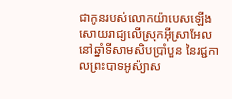ជាកូនរបស់លោកយ៉ាបេសឡើងសោយរាជ្យលើស្រុកអ៊ីស្រាអែល នៅឆ្នាំទីសាមសិបប្រាំបួន នៃរជ្ជកាលព្រះបាទអូស៉្យាស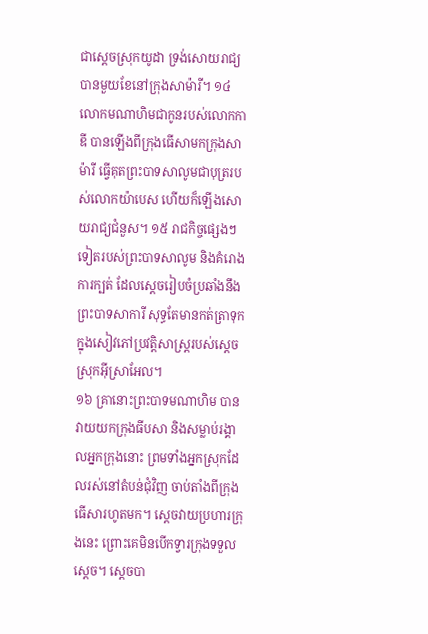ជាស្ដេចស្រុកយូដា ទ្រង់សោយរាជ្យបានមួយខែនៅក្រុងសាម៉ារី។ ១៤ លោកមណាហិមជាកូនរបស់លោកកាឌី បានឡើងពីក្រុងធើសាមកក្រុងសាម៉ារី ធ្វើគុតព្រះបាទសាលូមជាបុត្ររបស់លោកយ៉ាបេស ហើយក៏ឡើងសោយរាជ្យជំនួស។ ១៥ រាជកិច្ចផ្សេងៗទៀតរបស់ព្រះបាទសាលូម និងគំរោងការក្បត់ ដែលស្ដេចរៀបចំប្រឆាំងនឹងព្រះបាទសាការី សុទ្ធតែមានកត់ត្រាទុក ក្នុងសៀវភៅប្រវត្តិសាស្ត្ររបស់ស្ដេចស្រុកអ៊ីស្រាអែល។
១៦ គ្រានោះព្រះបាទមណាហិម បានវាយយកក្រុងធីបសា និងសម្លាប់រង្គាលអ្នកក្រុងនោះ ព្រមទាំងអ្នកស្រុកដែលរស់នៅតំបន់ជុំវិញ ចាប់តាំងពីក្រុងធើសារហូតមក។ ស្ដេចវាយប្រហារក្រុងនេះ ព្រោះគេមិនបើកទ្វារក្រុងទទួលស្ដេច។ ស្ដេចបា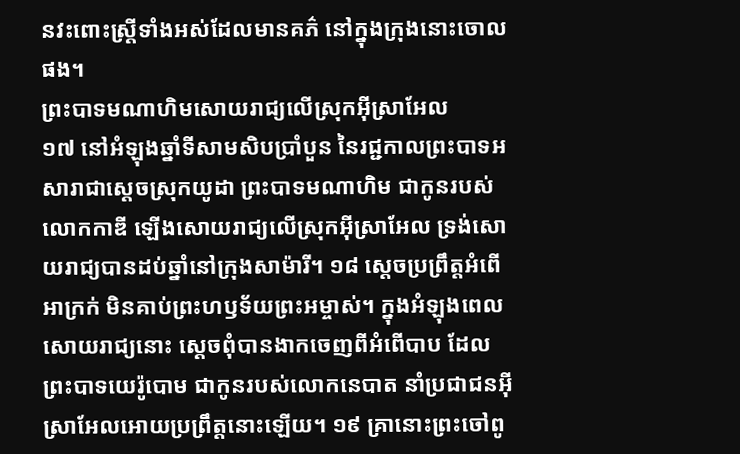នវះពោះស្ត្រីទាំងអស់ដែលមានគភ៌ នៅក្នុងក្រុងនោះចោលផង។
ព្រះបាទមណាហិមសោយរាជ្យលើស្រុកអ៊ីស្រាអែល
១៧ នៅអំឡុងឆ្នាំទីសាមសិបប្រាំបួន នៃរជ្ជកាលព្រះបាទអសារាជាស្ដេចស្រុកយូដា ព្រះបាទមណាហិម ជាកូនរបស់លោកកាឌី ឡើងសោយរាជ្យលើស្រុកអ៊ីស្រាអែល ទ្រង់សោយរាជ្យបានដប់ឆ្នាំនៅក្រុងសាម៉ារី។ ១៨ ស្ដេចប្រព្រឹត្តអំពើអាក្រក់ មិនគាប់ព្រះហឫទ័យព្រះអម្ចាស់។ ក្នុងអំឡុងពេលសោយរាជ្យនោះ ស្ដេចពុំបានងាកចេញពីអំពើបាប ដែលព្រះបាទយេរ៉ូបោម ជាកូនរបស់លោកនេបាត នាំប្រជាជនអ៊ីស្រាអែលអោយប្រព្រឹត្តនោះឡើយ។ ១៩ គ្រានោះព្រះចៅពូ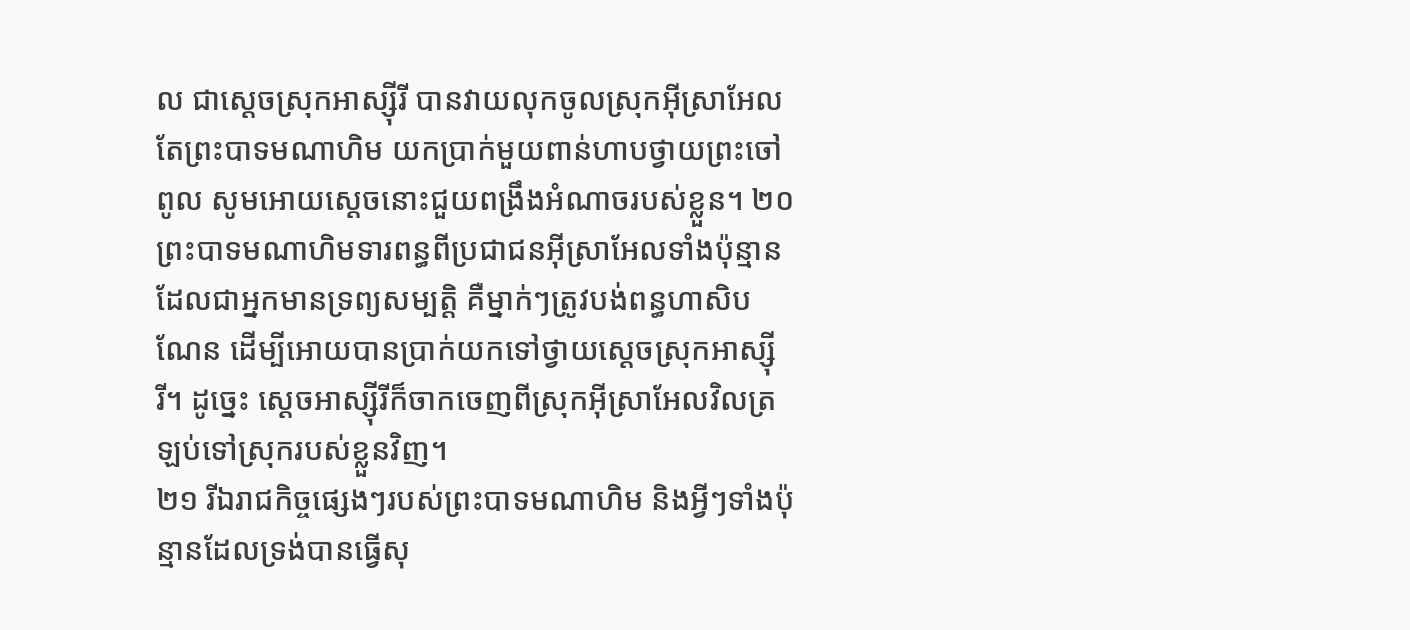ល ជាស្ដេចស្រុកអាស្ស៊ីរី បានវាយលុកចូលស្រុកអ៊ីស្រាអែល តែព្រះបាទមណាហិម យកប្រាក់មួយពាន់ហាបថ្វាយព្រះចៅពូល សូមអោយស្ដេចនោះជួយពង្រឹងអំណាចរបស់ខ្លួន។ ២០ ព្រះបាទមណាហិមទារពន្ធពីប្រជាជនអ៊ីស្រាអែលទាំងប៉ុន្មាន ដែលជាអ្នកមានទ្រព្យសម្បត្តិ គឺម្នាក់ៗត្រូវបង់ពន្ធហាសិបណែន ដើម្បីអោយបានប្រាក់យកទៅថ្វាយស្ដេចស្រុកអាស្ស៊ីរី។ ដូច្នេះ ស្ដេចអាស្ស៊ីរីក៏ចាកចេញពីស្រុកអ៊ីស្រាអែលវិលត្រឡប់ទៅស្រុករបស់ខ្លួនវិញ។
២១ រីឯរាជកិច្ចផ្សេងៗរបស់ព្រះបាទមណាហិម និងអ្វីៗទាំងប៉ុន្មានដែលទ្រង់បានធ្វើសុ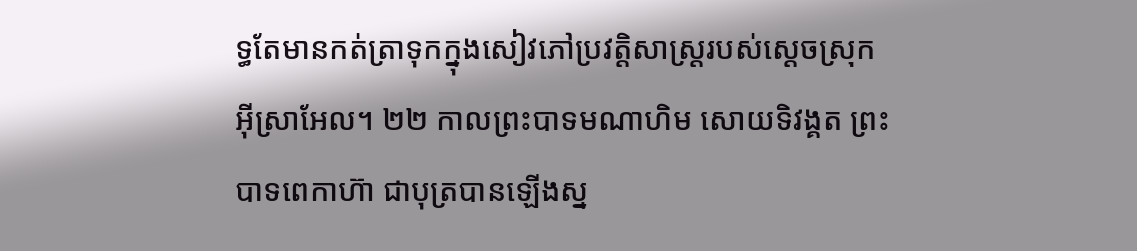ទ្ធតែមានកត់ត្រាទុកក្នុងសៀវភៅប្រវត្តិសាស្ត្ររបស់ស្ដេចស្រុកអ៊ីស្រាអែល។ ២២ កាលព្រះបាទមណាហិម សោយទិវង្គត ព្រះបាទពេកាហ៊ា ជាបុត្របានឡើងស្ន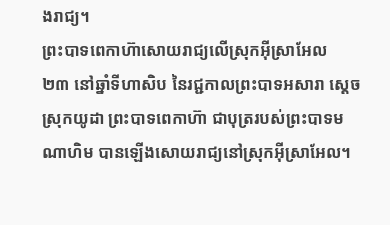ងរាជ្យ។
ព្រះបាទពេកាហ៊ាសោយរាជ្យលើស្រុកអ៊ីស្រាអែល
២៣ នៅឆ្នាំទីហាសិប នៃរជ្ជកាលព្រះបាទអសារា ស្ដេចស្រុកយូដា ព្រះបាទពេកាហ៊ា ជាបុត្ររបស់ព្រះបាទមណាហិម បានឡើងសោយរាជ្យនៅស្រុកអ៊ីស្រាអែល។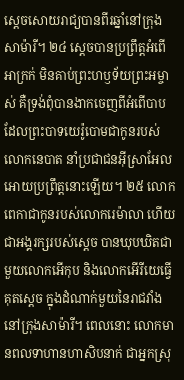ស្ដេចសោយរាជ្យបានពីរឆ្នាំនៅក្រុងសាម៉ារី។ ២៤ ស្ដេចបានប្រព្រឹត្តអំពើអាក្រក់ មិនគាប់ព្រះហឫទ័យព្រះអម្ចាស់ គឺទ្រង់ពុំបានងាកចេញពីអំពើបាប ដែលព្រះបាទយេរ៉ូបោមជាកូនរបស់លោកនេបាត នាំប្រជាជនអ៊ីស្រាអែលអោយប្រព្រឹត្តនោះឡើយ។ ២៥ លោកពេកាជាកូនរបស់លោករេម៉ាលា ហើយជាអង្គរក្សរបស់ស្ដេច បានឃុបឃិតជាមួយលោកអើកុប និងលោកអើរីយេធ្វើគុតស្ដេច ក្នុងដំណាក់មួយនៃរាជវាំង នៅក្រុងសាម៉ារី។ ពេលនោះ លោកមានពលទាហានហាសិបនាក់ ជាអ្នកស្រុ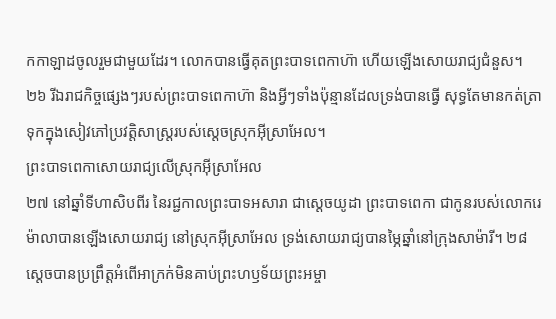កកាឡាដចូលរួមជាមួយដែរ។ លោកបានធ្វើគុតព្រះបាទពេកាហ៊ា ហើយឡើងសោយរាជ្យជំនួស។
២៦ រីឯរាជកិច្ចផ្សេងៗរបស់ព្រះបាទពេកាហ៊ា និងអ្វីៗទាំងប៉ុន្មានដែលទ្រង់បានធ្វើ សុទ្ធតែមានកត់ត្រាទុកក្នុងសៀវភៅប្រវត្តិសាស្ត្ររបស់ស្ដេចស្រុកអ៊ីស្រាអែល។
ព្រះបាទពេកាសោយរាជ្យលើស្រុកអ៊ីស្រាអែល
២៧ នៅឆ្នាំទីហាសិបពីរ នៃរជ្ជកាលព្រះបាទអសារា ជាស្ដេចយូដា ព្រះបាទពេកា ជាកូនរបស់លោករេម៉ាលាបានឡើងសោយរាជ្យ នៅស្រុកអ៊ីស្រាអែល ទ្រង់សោយរាជ្យបានម្ភៃឆ្នាំនៅក្រុងសាម៉ារី។ ២៨ ស្ដេចបានប្រព្រឹត្តអំពើអាក្រក់មិនគាប់ព្រះហឫទ័យព្រះអម្ចា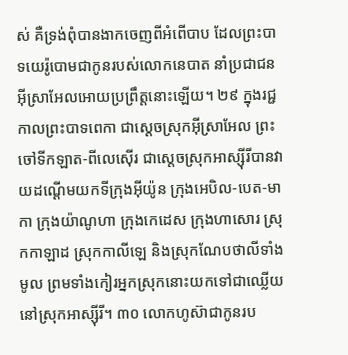ស់ គឺទ្រង់ពុំបានងាកចេញពីអំពើបាប ដែលព្រះបាទយេរ៉ូបោមជាកូនរបស់លោកនេបាត នាំប្រជាជនអ៊ីស្រាអែលអោយប្រព្រឹត្តនោះឡើយ។ ២៩ ក្នុងរជ្ជកាលព្រះបាទពេកា ជាស្ដេចស្រុកអ៊ីស្រាអែល ព្រះចៅទីកឡាត-ពីលេស៊ើរ ជាស្ដេចស្រុកអាស្ស៊ីរីបានវាយដណ្ដើមយកទីក្រុងអ៊ីយ៉ូន ក្រុងអេបិល-បេត-មាកា ក្រុងយ៉ាណូហា ក្រុងកេដេស ក្រុងហាសោរ ស្រុកកាឡាដ ស្រុកកាលីឡេ និងស្រុកណែបថាលីទាំងមូល ព្រមទាំងកៀរអ្នកស្រុកនោះយកទៅជាឈ្លើយនៅស្រុកអាស្ស៊ីរី។ ៣០ លោកហូស៊ាជាកូនរប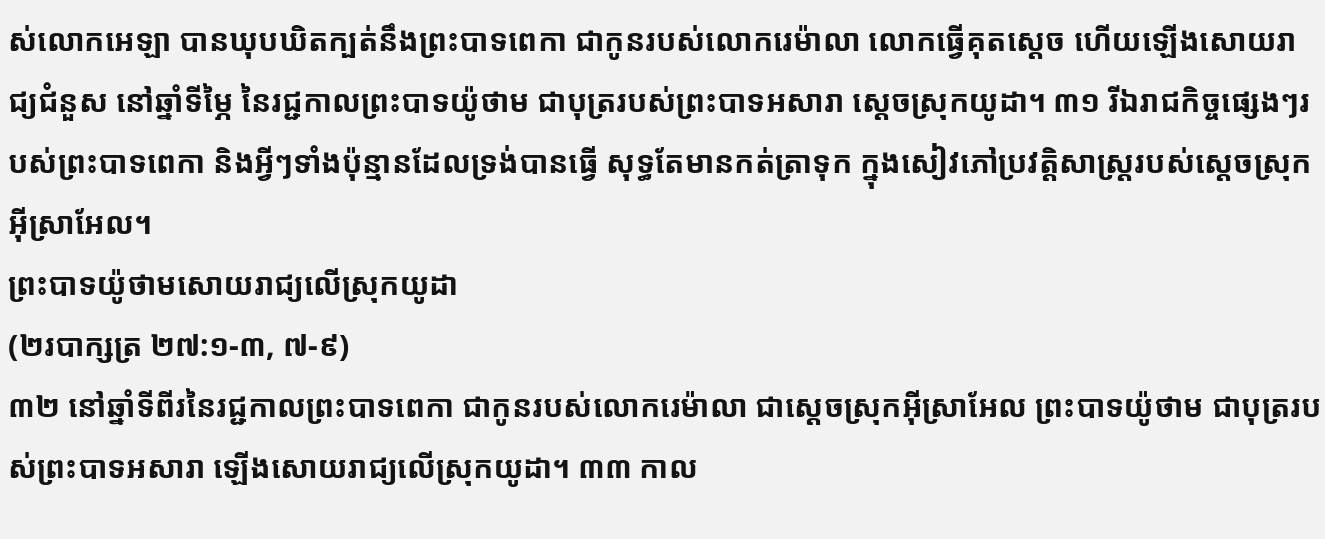ស់លោកអេឡា បានឃុបឃិតក្បត់នឹងព្រះបាទពេកា ជាកូនរបស់លោករេម៉ាលា លោកធ្វើគុតស្ដេច ហើយឡើងសោយរាជ្យជំនួស នៅឆ្នាំទីម្ភៃ នៃរជ្ជកាលព្រះបាទយ៉ូថាម ជាបុត្ររបស់ព្រះបាទអសារា ស្ដេចស្រុកយូដា។ ៣១ រីឯរាជកិច្ចផ្សេងៗរបស់ព្រះបាទពេកា និងអ្វីៗទាំងប៉ុន្មានដែលទ្រង់បានធ្វើ សុទ្ធតែមានកត់ត្រាទុក ក្នុងសៀវភៅប្រវត្តិសាស្ត្ររបស់ស្ដេចស្រុកអ៊ីស្រាអែល។
ព្រះបាទយ៉ូថាមសោយរាជ្យលើស្រុកយូដា
(២របាក្សត្រ ២៧:១-៣, ៧-៩)
៣២ នៅឆ្នាំទីពីរនៃរជ្ជកាលព្រះបាទពេកា ជាកូនរបស់លោករេម៉ាលា ជាស្ដេចស្រុកអ៊ីស្រាអែល ព្រះបាទយ៉ូថាម ជាបុត្ររបស់ព្រះបាទអសារា ឡើងសោយរាជ្យលើស្រុកយូដា។ ៣៣ កាល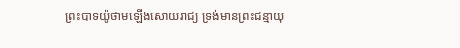ព្រះបាទយ៉ូថាមឡើងសោយរាជ្យ ទ្រង់មានព្រះជន្មាយុ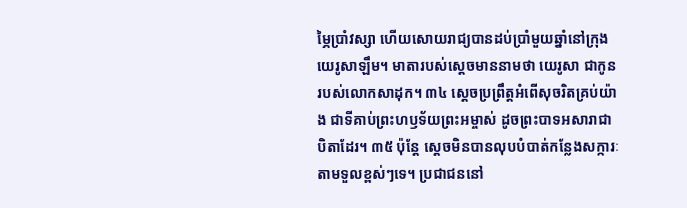ម្ភៃប្រាំវស្សា ហើយសោយរាជ្យបានដប់ប្រាំមួយឆ្នាំនៅក្រុងយេរូសាឡឹម។ មាតារបស់ស្ដេចមាននាមថា យេរូសា ជាកូនរបស់លោកសាដុក។ ៣៤ ស្ដេចប្រព្រឹត្តអំពើសុចរិតគ្រប់យ៉ាង ជាទីគាប់ព្រះហឫទ័យព្រះអម្ចាស់ ដូចព្រះបាទអសារាជាបិតាដែរ។ ៣៥ ប៉ុន្តែ ស្ដេចមិនបានលុបបំបាត់កន្លែងសក្ការៈតាមទួលខ្ពស់ៗទេ។ ប្រជាជននៅ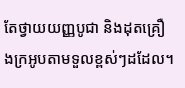តែថ្វាយយញ្ញបូជា និងដុតគ្រឿងក្រអូបតាមទួលខ្ពស់ៗដដែល។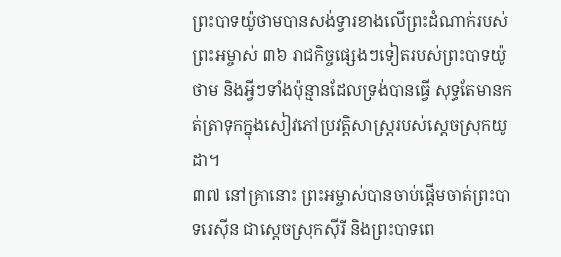ព្រះបាទយ៉ូថាមបានសង់ទ្វារខាងលើព្រះដំណាក់របស់ព្រះអម្ចាស់ ៣៦ រាជកិច្ចផ្សេងៗទៀតរបស់ព្រះបាទយ៉ូថាម និងអ្វីៗទាំងប៉ុន្មានដែលទ្រង់បានធ្វើ សុទ្ធតែមានកត់ត្រាទុកក្នុងសៀវភៅប្រវត្តិសាស្ត្ររបស់ស្ដេចស្រុកយូដា។
៣៧ នៅគ្រានោះ ព្រះអម្ចាស់បានចាប់ផ្ដើមចាត់ព្រះបាទរេស៊ីន ជាស្ដេចស្រុកស៊ីរី និងព្រះបាទពេ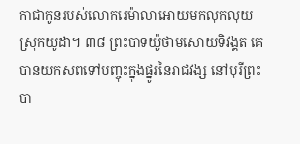កាជាកូនរបស់លោករេម៉ាលាអោយមកលុកលុយស្រុកយូដា។ ៣៨ ព្រះបាទយ៉ូថាមសោយទិវង្គត គេបានយកសពទៅបញ្ចុះក្នុងផ្នូរនៃរាជវង្ស នៅបុរីព្រះបា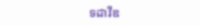ទដាវីឌ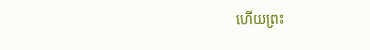ហើយព្រះ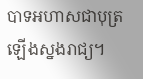បាទអហាសជាបុត្រ ឡើងស្នងរាជ្យ។